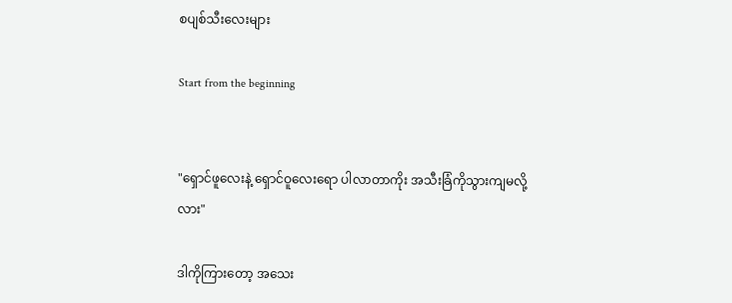စပျစ်သီးလေးများ

Start from the beginning


"ရှောင်ဖူလေးနဲ့ ရှောင်ဝူလေးရော ပါလာတာကိုး အသီးခြံကိုသွားကျမလို့လား"

ဒါကိုကြားတော့ အသေး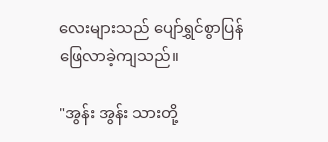လေးများသည် ပျော်ရွှင်စွာပြန်ဖြေလာခဲ့ကျသည်။

"အွန်း အွန်း သားတို့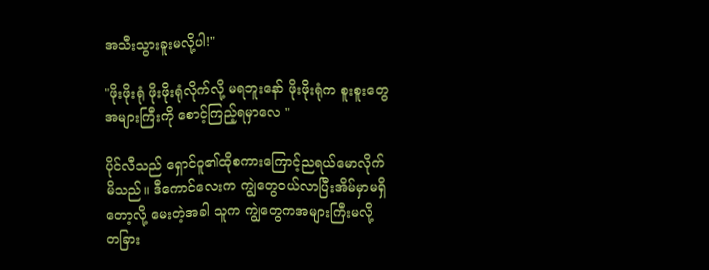အသီးသွားခူးမလို့ပါ!"

"ဖိုးဖိုးရုံ ဖိုးဖိုးရုံလိုက်လို့ မရဘူးနော် ဖိုးဖိုးရုံက စူးစူးတွေအများကြီးကို စောင့်ကြည့်ရမှာလေ "

ပိုင်လီသည် ရှောင်ဝူ၏ထိုစကားကြောင့်ညရယ်မောလိုက်မိသည်။ ဒီကောင်လေးက ကျွဲတွေဝယ်လာပြီးအိမ်မှာမရှိတော့လို့ မေးတဲ့အခါ သူက ကျွဲတွေကအများကြီးမလို့ တခြား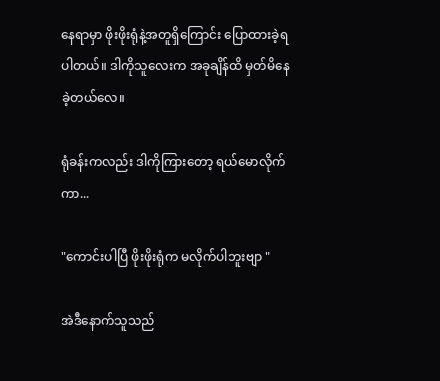နေရာမှာ ဖိုးဖိုးရုံနဲ့အတူရှိကြောင်း ပြောထားခဲ့ရပါတယ်။ ဒါကိုသူလေးက အခုချိန်ထိ မှတ်မိနေခဲ့တယ်လေ။

ရုံခန်းကလည်း ဒါကိုကြားတော့ ရယ်မောလိုက်ကာ...

"ကောင်းပါပြီ ဖိုးဖိုးရုံက မလိုက်ပါဘူးဗျာ "

အဲဒီနောက်သူသည်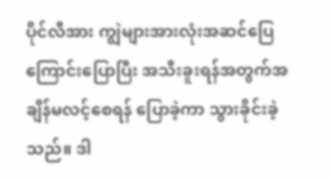ပိုင်လီအား ကျွဲများအားလုံးအဆင်ပြေကြောင်းပြောပြီး အသီးခူးရန်အတွက်အချိန်မလင့်စေရန် ပြောခဲ့ကာ သွားခိုင်းခဲ့သည်။ ဒါ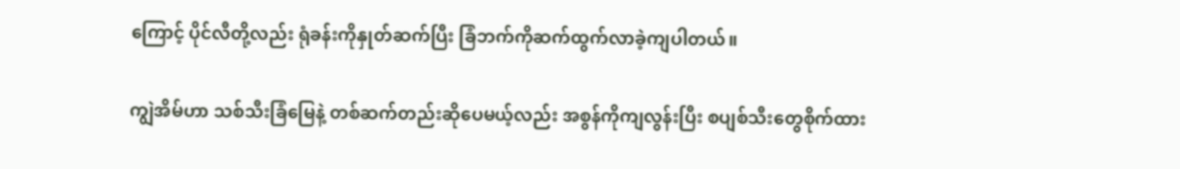ကြောင့် ပိုင်လီတို့လည်း ရုံခန်းကိုနှုတ်ဆက်ပြီး ခြံဘက်ကိုဆက်ထွက်လာခဲ့ကျပါတယ်။

ကျွဲအိမ်ဟာ သစ်သီးခြံမြေနဲ့ တစ်ဆက်တည်းဆိုပေမယ့်လည်း အစွန်ကိုကျလွန်းပြီး စပျစ်သီးတွေစိုက်ထား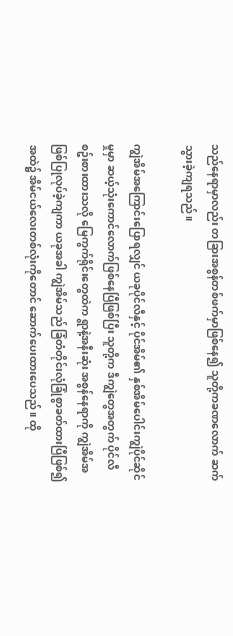သည်နေရာမှာလည်း တခြားအစွန်တစ်ဖက်မှာဖြစ်နေ၍ သူတို့ကခဏလောက် ဆက်သွားခဲ့ကျရသည်။

ကျွဲအိမ်အကြောင်းပြောရလျှင် ယခုပိုင်လီနှင့် ပိုင်အိမ်၏ နှစ်အိမ်ပေါင်းကျွဲပိုင်ဆိုင်မှုမှာ ဆယ့်သုံးကောင်လောက်ဖြစ်နေပြီဖြစ်ပြီး သူတို့က ဒီကျွဲတွေအတွက် ပိုင်လီစဥ်းစားထားသလို မြေကွက်ရိုင်းတွေထဲက ရွာနဲ့အနီးဆုံး အစွန်နေရာကို ကျွဲအိမ်အဖြစ်ပြုလုပ်ခဲ့ကျကာ ယခုအခါ ကျွဲအိမ်သည် ခြံတံတိုင်းလုံခြုံစွာခတ်ထားပြီဖြစ်၍ အထဲ၌ အိမ်ငယ်လေးတစ်လုံးကိုတောင် ဆောက်ပေးထားပေသည်။ ထို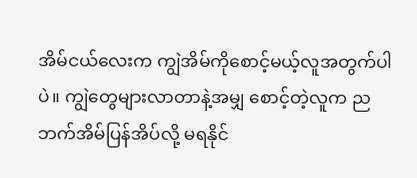အိမ်ငယ်လေးက ကျွဲအိမ်ကိုစောင့်မယ့်လူအတွက်ပါပဲ။ ကျွဲတွေများလာတာနဲ့အမျှ စောင့်တဲ့လူက ညဘက်အိမ်ပြန်အိပ်လို့ မရနိုင်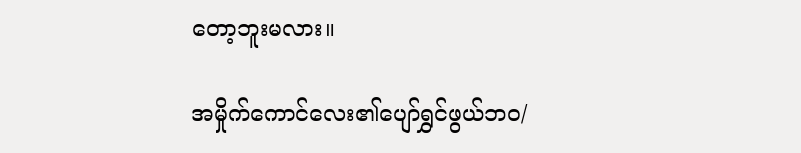တော့ဘူးမလား။

အမှိုက်ကောင်လေး၏ပျော်ရွှင်ဖွယ်ဘဝ/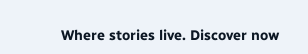Where stories live. Discover now